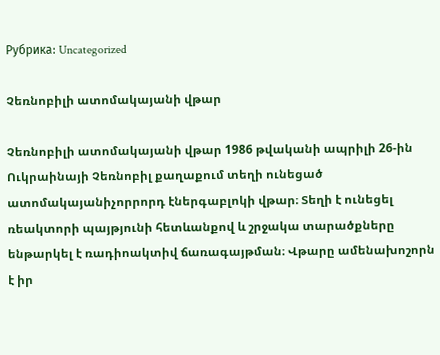Рубрика: Uncategorized

Չեռնոբիլի ատոմակայանի վթար

Չեռնոբիլի ատոմակայանի վթար 1986 թվականի ապրիլի 26-ին Ուկրաինայի Չեռնոբիլ քաղաքում տեղի ունեցած ատոմակայանիչորրորդ էներգաբլոկի վթար։ Տեղի է ունեցել ռեակտորի պայթյունի հետևանքով և շրջակա տարածքները ենթարկել է ռադիոակտիվ ճառագայթման։ Վթարը ամենախոշորն է իր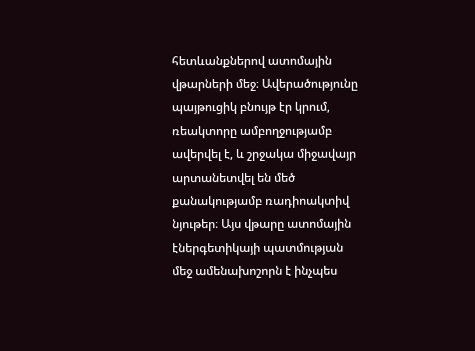հետևանքներով ատոմային վթարների մեջ։ Ավերածությունը պայթուցիկ բնույթ էր կրում, ռեակտորը ամբողջությամբ ավերվել է, և շրջակա միջավայր արտանետվել են մեծ քանակությամբ ռադիոակտիվ նյութեր։ Այս վթարը ատոմային էներգետիկայի պատմության մեջ ամենախոշորն է ինչպես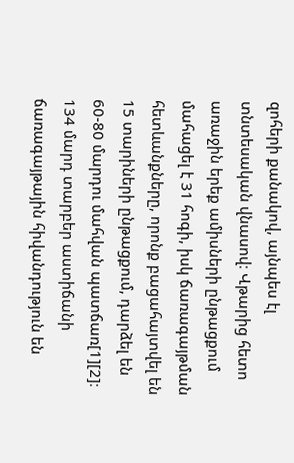զոհերի քանակով, այնպես էլ տնտեսական վնասով։ Վթարից հետո առաջին երեք ամիսների ընթացքում մահացել է 31 հոգի, իսկ ճառագայթման հետևանքները, որոնք բացահայտվել են 15 տարիների ընթացքում, դարձել են 60-80 մարդու մահվան պատճառ[1][2]։ 134 մարդ տարբեր աստիճանի ճառագայթային հիվանդություն են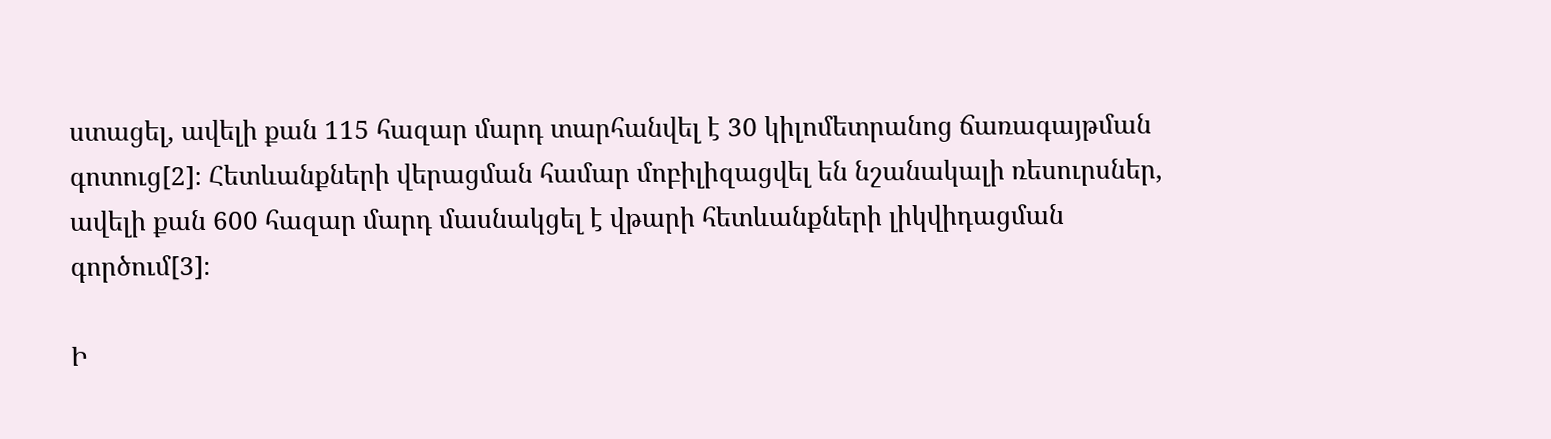ստացել, ավելի քան 115 հազար մարդ տարհանվել է 30 կիլոմետրանոց ճառագայթման գոտուց[2]։ Հետևանքների վերացման համար մոբիլիզացվել են նշանակալի ռեսուրսներ, ավելի քան 600 հազար մարդ մասնակցել է վթարի հետևանքների լիկվիդացման գործում[3]։

Ի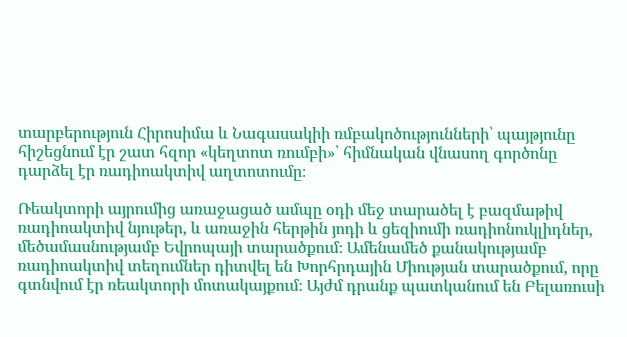տարբերություն Հիրոսիմա և Նագասակիի ռմբակոծությունների՝ պայթյունը հիշեցնում էր շատ հզոր «կեղտոտ ռումբի»՝ հիմնական վնասող գործոնը դարձել էր ռադիոակտիվ աղտոտումը։

Ռեակտորի այրումից առաջացած ամպը օդի մեջ տարածել է բազմաթիվ ռադիոակտիվ նյութեր, և առաջին հերթին յոդի և ցեզիումի ռադիոնուկլիդներ, մեծամասնությամբ Եվրոպայի տարածքում։ Ամենամեծ քանակությամբ ռադիոակտիվ տեղումներ դիտվել են Խորհրդային Միության տարածքում, որը գտնվում էր ռեակտորի մոտակայքում։ Այժմ դրանք պատկանում են Բելառուսի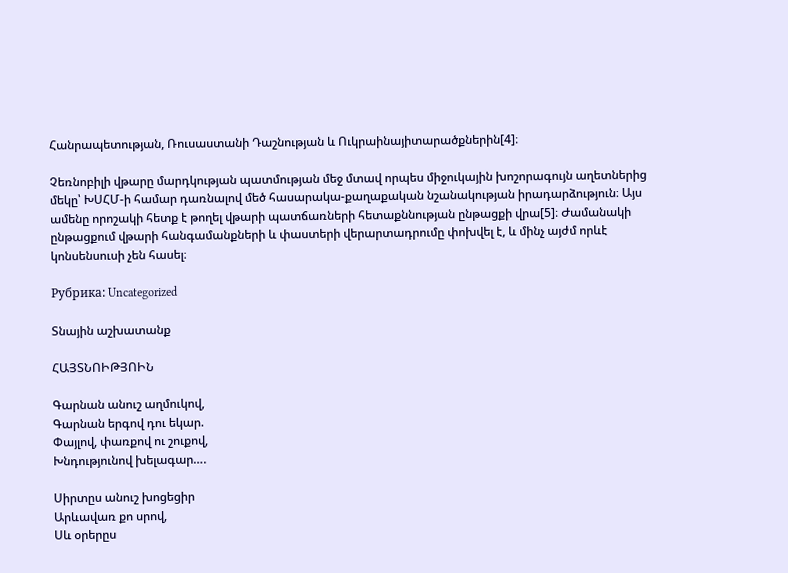Հանրապետության, Ռուսաստանի Դաշնության և Ուկրաինայիտարածքներին[4]։

Չեռնոբիլի վթարը մարդկության պատմության մեջ մտավ որպես միջուկային խոշորագույն աղետներից մեկը՝ ԽՍՀՄ-ի համար դառնալով մեծ հասարակա-քաղաքական նշանակության իրադարձություն։ Այս ամենը որոշակի հետք է թողել վթարի պատճառների հետաքննության ընթացքի վրա[5]։ Ժամանակի ընթացքում վթարի հանգամանքների և փաստերի վերարտադրումը փոխվել է, և մինչ այժմ որևէ կոնսենսուսի չեն հասել։

Рубрика: Uncategorized

Տնային աշխատանք

ՀԱՅՏՆՈԻԹՅՈԻՆ

Գարնան անուշ աղմուկով,
Գարնան երգով դու եկար.
Փայլով, փառքով ու շուքով,
Խնդությունով խելագար….

Սիրտըս անուշ խոցեցիր
Արևավառ քո սրով,
Սև օրերըս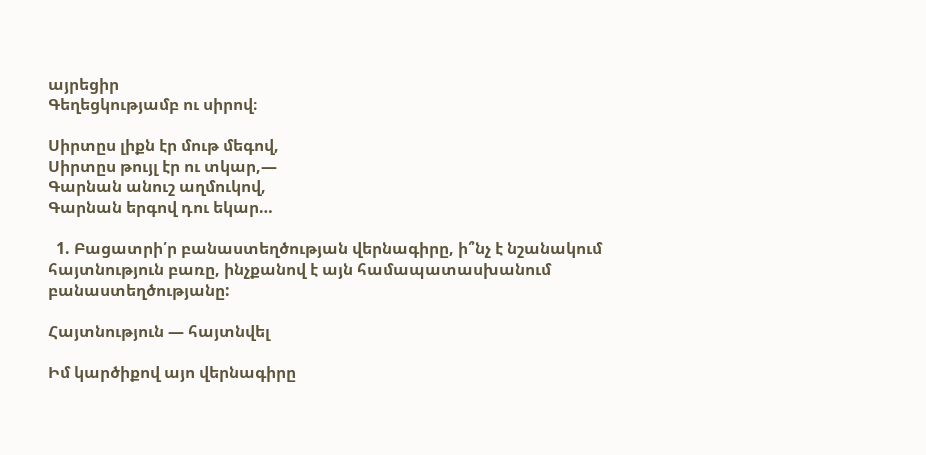այրեցիր
Գեղեցկությամբ ու սիրով։

Սիրտըս լիքն էր մութ մեգով,
Սիրտըս թույլ էր ու տկար,—
Գարնան անուշ աղմուկով,
Գարնան երգով դու եկար…

  1. Բացատրի՛ր բանաստեղծության վերնագիրը, ի՞նչ է նշանակում հայտնություն բառը, ինչքանով է այն համապատասխանում բանաստեղծությանը:

Հայտնություն — հայտնվել

Իմ կարծիքով այո վերնագիրը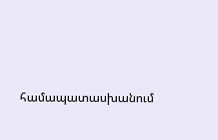համապատասխանում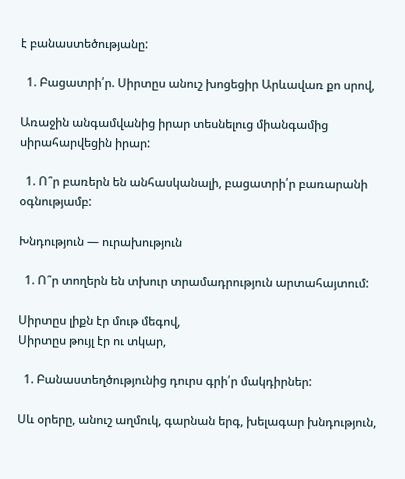է բանաստեծությանը:

  1. Բացատրի՛ր. Սիրտըս անուշ խոցեցիր Արևավառ քո սրով,

Առաջին անգամվանից իրար տեսնելուց միանգամից սիրահարվեցին իրար:

  1. Ո՞ր բառերն են անհասկանալի, բացատրի՛ր բառարանի օգնությամբ:

Խնդություն — ուրախություն

  1. Ո՞ր տողերն են տխուր տրամադրություն արտահայտում:

Սիրտըս լիքն էր մութ մեգով,
Սիրտըս թույլ էր ու տկար,

  1. Բանաստեղծությունից դուրս գրի՛ր մակդիրներ:

Սև օրերը, անուշ աղմուկ, գարնան երգ, խելագար խնդություն,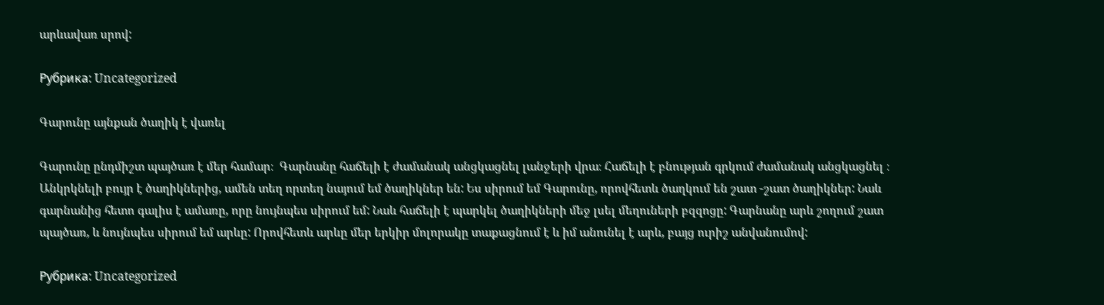արևավառ սրով:

Рубрика: Uncategorized

Գարունը այնքան ծաղիկ է վառել

Գարունը ընդմիշտ պայծառ է մեր համար։  Գարնանը հաճելի է ժամանակ անցկացնել լանջերի վրա։ Հաճելի է բնության գրկում ժամանակ անցկացնել ։ Անկրկնելի բույր է ծաղիկներից, ամեն տեղ որտեղ նայում եմ ծաղիկներ են: Ես սիրում եմ Գարունը, որովհետև ծաղկում են շատ -շատ ծաղիկներ: Նաև գարնանից հետո գալիս է ամառը, որը նույնպես սիրում եմ: Նաև հաճելի է պարկել ծաղիկների մեջ լսել մեղուների բզզոցը: Գարնանը արև շողում շատ պայծառ, և նույնպես սիրում եմ արևը: Որովհետև արևը մեր երկիր մոլորակը տաքացնում է և իմ անունել է արև, բայց ուրիշ անվանումով:

Рубрика: Uncategorized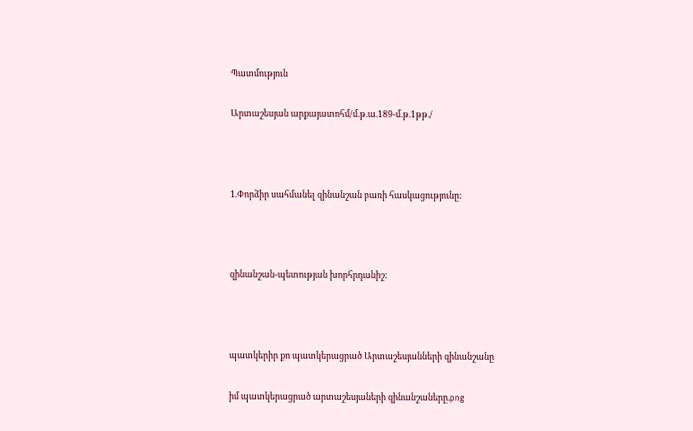Պատմություն

Արտաշեսյան արքայատոհմ/մ.թ.ա.189-մ.թ.1թթ./



1.Փորձիր սահմանել զինանշան բառի հասկացությունը:



զինանշան-պետության խորհրդանիշ:



պատկերիր քո պատկերացրած Արտաշեսյանների զինանշանը

իմ պատկերացրած արտաշեսյաների զինանշաները.png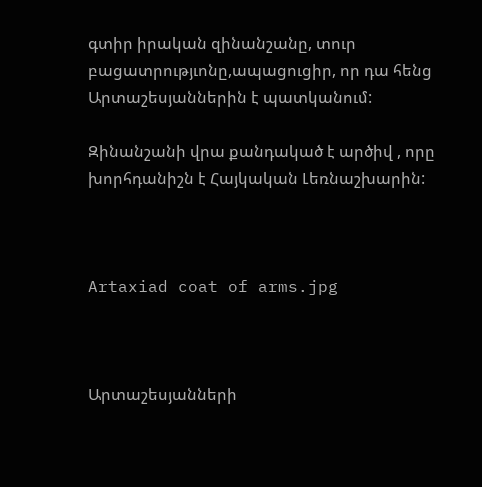գտիր իրական զինանշանը, տուր բացատրությւոնը,ապացուցիր, որ դա հենց Արտաշեսյաններին է պատկանում:

Զինանշանի վրա քանդակած է արծիվ , որը խորհդանիշն է Հայկական Լեռնաշխարին:



Artaxiad coat of arms.jpg



Արտաշեսյանների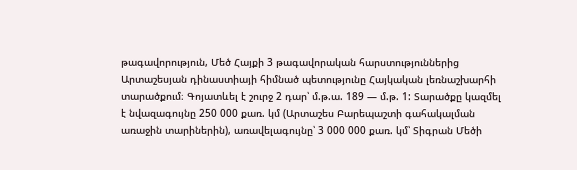թագավորություն, Մեծ Հայքի 3 թագավորական հարստություններից Արտաշեսյան դինաստիայի հիմնած պետությունը Հայկական լեռնաշխարհի տարածքում։ Գոյատևել է շուրջ 2 դար՝ մ.թ.ա. 189 — մ.թ. 1: Տարածքը կազմել է նվազագույնը 250 000 քառ. կմ (Արտաշես Բարեպաշտի գահակալման առաջին տարիներին), առավելագույնը՝ 3 000 000 քառ. կմ՝ Տիգրան Մեծի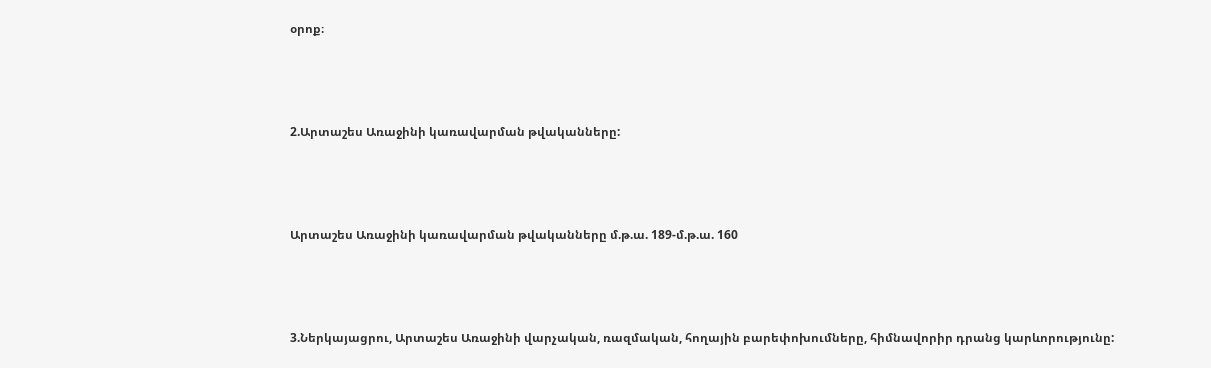օրոք։



2.Արտաշես Առաջինի կառավարման թվականները:



Արտաշես Առաջինի կառավարման թվականները մ.թ.ա. 189-մ.թ.ա. 160



3.Ներկայացրու, Արտաշես Առաջինի վարչական, ռազմական, հողային բարեփոխումները, հիմնավորիր դրանց կարևորությունը: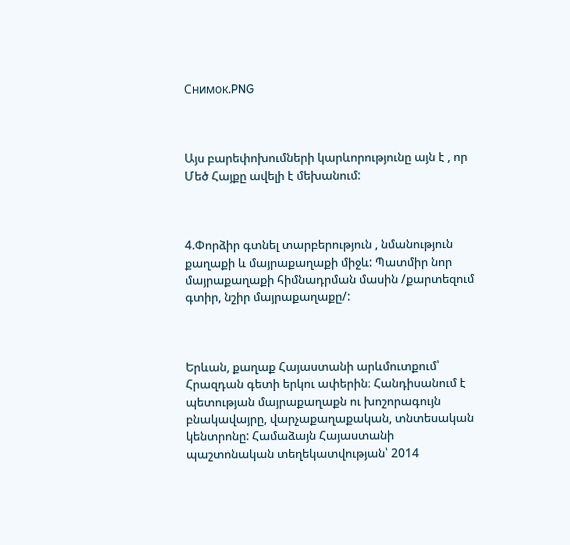Снимок.PNG



Այս բարեփոխումների կարևորությունը այն է , որ Մեծ Հայքը ավելի է մեխանում:



4.Փորձիր գտնել տարբերություն , նմանություն քաղաքի և մայրաքաղաքի միջև: Պատմիր նոր մայրաքաղաքի հիմնադրման մասին /քարտեզում գտիր, նշիր մայրաքաղաքը/:



Երևան, քաղաք Հայաստանի արևմուտքում՝ Հրազդան գետի երկու ափերին։ Հանդիսանում է պետության մայրաքաղաքն ու խոշորագույն բնակավայրը, վարչաքաղաքական, տնտեսական կենտրոնը: Համաձայն Հայաստանի պաշտոնական տեղեկատվության՝ 2014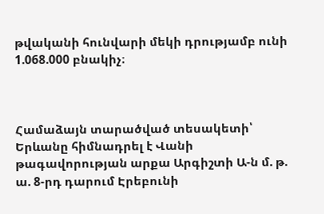թվականի հունվարի մեկի դրությամբ ունի 1.068.000 բնակիչ։



Համաձայն տարածված տեսակետի՝ Երևանը հիմնադրել է Վանի թագավորության արքա Արգիշտի Ա-ն մ. թ. ա. 8-րդ դարում Էրեբունի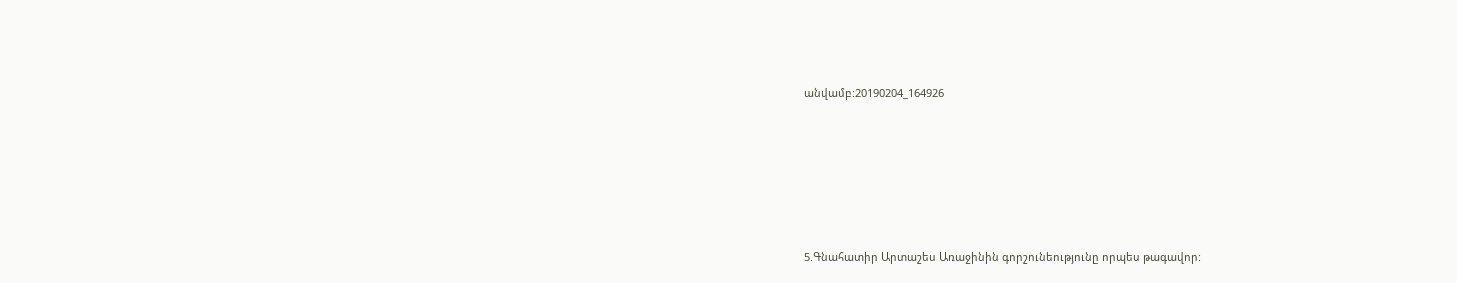անվամբ:20190204_164926







5.Գնահատիր Արտաշես Առաջինին գորշունեությունը որպես թագավոր: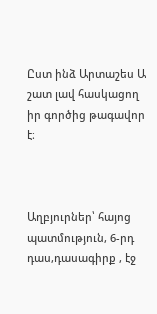Ըստ ինձ Արտաշես Ա շատ լավ հասկացող իր գործից թագավոր է։



Աղբյուրներ՝ հայոց պատմություն, 6-րդ դաս,դասագիրք , էջ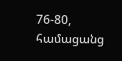76-80, համացանց